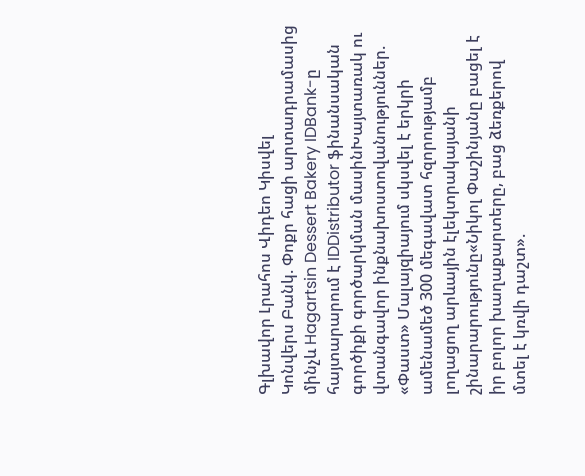Գլխավոր Լրահոս Վիդեո Կիսվել
Կոնվերս Բանկ. Փոքր հացի արտադրամասից մինչև Hagartsin Dessert Bakery IDBank-ը հայտարարում է IDDistributor ֆինանսական գործիքի գործարկման մասինԽայտառակ ու վտանգավոր ինքնախոստովանություններ. «Փաստ» Մալայզիայում սկսվել է երկրի ամենամեծ 300 մեգավատ հզորությամբ լողացող արևային էլեկտրակայանի շինարարությունը«Նիկոլ Փաշինյանը բացել է իր բոլոր խաղաքարտերը, բաց ձեռքերով մտել է կռվի դաշտ».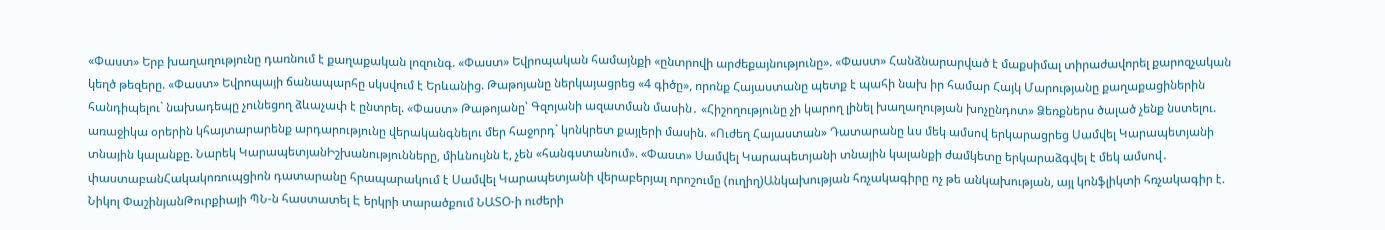«Փաստ» Երբ խաղաղությունը դառնում է քաղաքական լոզունգ. «Փաստ» Եվրոպական համայնքի «ընտրովի արժեքայնությունը». «Փաստ» Հանձնարարված է մաքսիմալ տիրաժավորել քարոզչական կեղծ թեզերը. «Փաստ» Եվրոպայի ճանապարհը սկսվում է Երևանից. Թաթոյանը ներկայացրեց «4 գիծը», որոնք Հայաստանը պետք է պահի նախ իր համար Հայկ Մարությանը քաղաքացիներին հանդիպելու` նախադեպը չունեցող ձևաչափ է ընտրել. «Փաստ» Թաթոյանը՝ Գզոյանի ազատման մասին․ «Հիշողությունը չի կարող լինել խաղաղության խոչընդոտ» Ձեռքներս ծալած չենք նստելու. առաջիկա օրերին կհայտարարենք արդարությունը վերականգնելու մեր հաջորդ` կոնկրետ քայլերի մասին. «Ուժեղ Հայաստան» Դատարանը ևս մեկ ամսով երկարացրեց Սամվել Կարապետյանի տնային կալանքը. Նարեկ ԿարապետյանԻշխանությունները, միևնույնն է, չեն «հանգստանում». «Փաստ» Սամվել Կարապետյանի տնային կալանքի ժամկետը երկարաձգվել է մեկ ամսով․ փաստաբանՀակակոռուպցիոն դատարանը հրապարակում է Սամվել Կարապետյանի վերաբերյալ որոշումը (ուղիղ)Անկախության հռչակագիրը ոչ թե անկախության, այլ կոնֆլիկտի հռչակագիր է. Նիկոլ ՓաշինյանԹուրքիայի ՊՆ-ն հաստատել Է երկրի տարածքում ՆԱՏՕ-ի ուժերի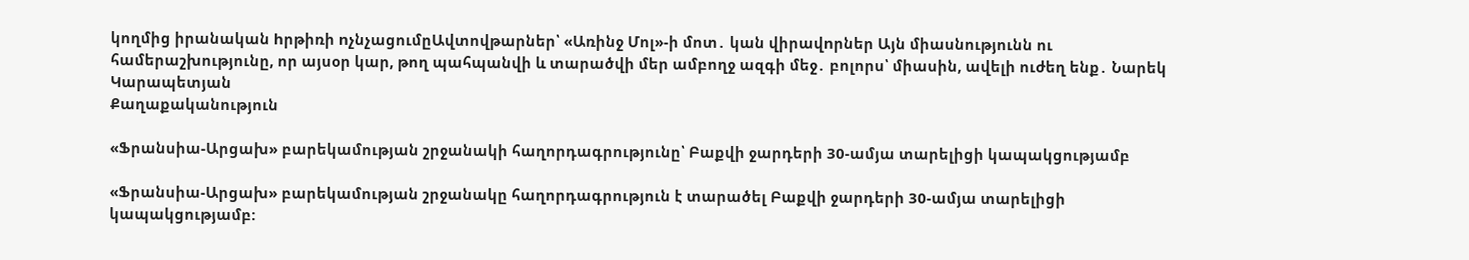կողմից իրանական hրթիռի nչնչացումըԱվտովթարներ՝ «Առինջ Մոլ»-ի մոտ․ կան վիրավnրներ Այն միասնությունն ու համերաշխությունը, որ այսօր կար, թող պահպանվի և տարածվի մեր ամբողջ ազգի մեջ․ բոլորս՝ միասին, ավելի ուժեղ ենք․ Նարեկ Կարապետյան
Քաղաքականություն

«Ֆրանսիա-Արցախ» բարեկամության շրջանակի հաղորդագրությունը՝ Բաքվի ջարդերի 30-ամյա տարելիցի կապակցությամբ

«Ֆրանսիա-Արցախ» բարեկամության շրջանակը հաղորդագրություն է տարածել Բաքվի ջարդերի 30-ամյա տարելիցի կապակցությամբ: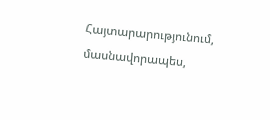Հայտարարությունում, մասնավորապես,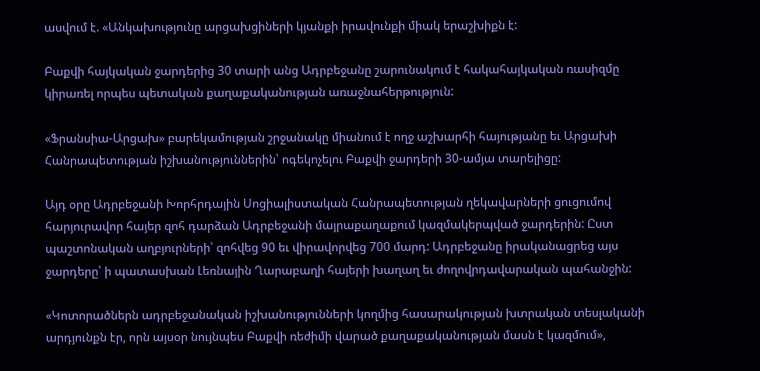ասվում է. «Անկախությունը արցախցիների կյանքի իրավունքի միակ երաշխիքն է:

Բաքվի հայկական ջարդերից 30 տարի անց Ադրբեջանը շարունակում է հակահայկական ռասիզմը կիրառել որպես պետական քաղաքականության առաջնահերթություն:

«Ֆրանսիա-Արցախ» բարեկամության շրջանակը միանում է ողջ աշխարհի հայությանը եւ Արցախի Հանրապետության իշխանություններին՝ ոգեկոչելու Բաքվի ջարդերի 30-ամյա տարելիցը:

Այդ օրը Ադրբեջանի Խորհրդային Սոցիալիստական Հանրապետության ղեկավարների ցուցումով հարյուրավոր հայեր զոհ դարձան Ադրբեջանի մայրաքաղաքում կազմակերպված ջարդերին: Ըստ պաշտոնական աղբյուրների՝ զոհվեց 90 եւ վիրավորվեց 700 մարդ: Ադրբեջանը իրականացրեց այս ջարդերը՝ ի պատասխան Լեռնային Ղարաբաղի հայերի խաղաղ եւ ժողովրդավարական պահանջին:

«Կոտորածներն ադրբեջանական իշխանությունների կողմից հասարակության խտրական տեսլականի արդյունքն էր, որն այսօր նույնպես Բաքվի ռեժիմի վարած քաղաքականության մասն է կազմում»,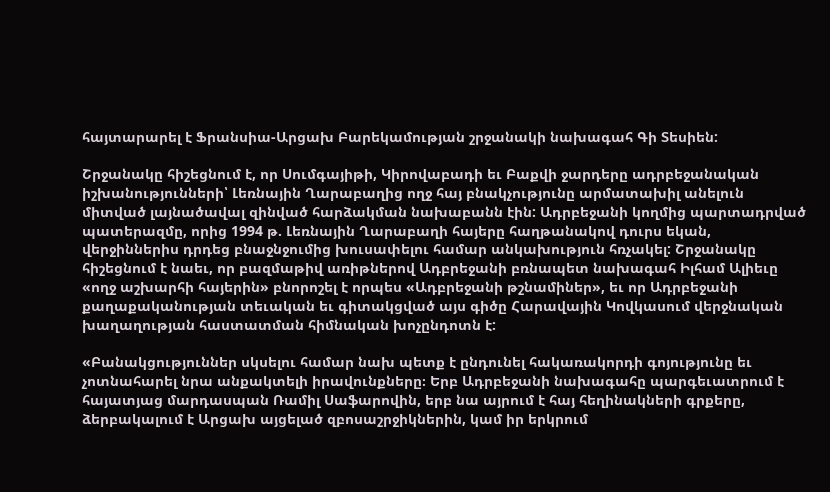հայտարարել է Ֆրանսիա-Արցախ Բարեկամության շրջանակի նախագահ Գի Տեսիեն:

Շրջանակը հիշեցնում է, որ Սումգայիթի, Կիրովաբադի եւ Բաքվի ջարդերը ադրբեջանական իշխանությունների՝ Լեռնային Ղարաբաղից ողջ հայ բնակչությունը արմատախիլ անելուն միտված լայնածավալ զինված հարձակման նախաբանն էին: Ադրբեջանի կողմից պարտադրված պատերազմը, որից 1994 թ. Լեռնային Ղարաբաղի հայերը հաղթանակով դուրս եկան, վերջիններիս դրդեց բնաջնջումից խուսափելու համար անկախություն հռչակել: Շրջանակը հիշեցնում է նաեւ, որ բազմաթիվ առիթներով Ադբրեջանի բռնապետ նախագահ Իլհամ Ալիեւը «ողջ աշխարհի հայերին» բնորոշել է որպես «Ադբրեջանի թշնամիներ», եւ որ Ադրբեջանի քաղաքականության տեւական եւ գիտակցված այս գիծը Հարավային Կովկասում վերջնական խաղաղության հաստատման հիմնական խոչընդոտն է:

«Բանակցություններ սկսելու համար նախ պետք է ընդունել հակառակորդի գոյությունը եւ չոտնահարել նրա անքակտելի իրավունքները։ Երբ Ադրբեջանի նախագահը պարգեւատրում է հայատյաց մարդասպան Ռամիլ Սաֆարովին, երբ նա այրում է հայ հեղինակների գրքերը, ձերբակալում է Արցախ այցելած զբոսաշրջիկներին, կամ իր երկրում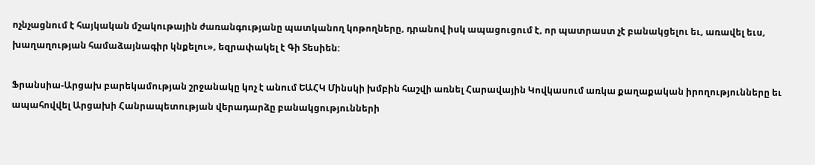ոչնչացնում է հայկական մշակութային ժառանգությանը պատկանող կոթողները, դրանով իսկ ապացուցում է, որ պատրաստ չէ բանակցելու եւ, առավել եւս, խաղաղության համաձայնագիր կնքելու», եզրափակել է Գի Տեսիեն:

Ֆրանսիա-Արցախ բարեկամության շրջանակը կոչ է անում ԵԱՀԿ Մինսկի խմբին հաշվի առնել Հարավային Կովկասում առկա քաղաքական իրողությունները եւ ապահովվել Արցախի Հանրապետության վերադարձը բանակցությունների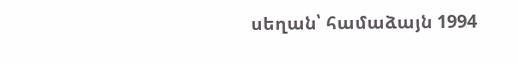սեղան՝ համաձայն 1994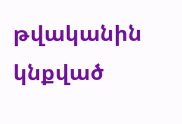թվականին կնքված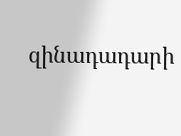զինադադարի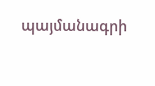պայմանագրի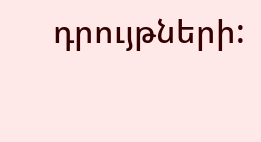դրույթների: